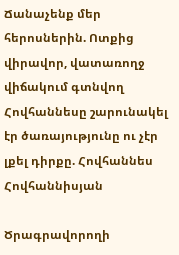Ճանաչենք մեր հերոսներին. Ոտքից վիրավոր, վատառողջ վիճակում գտնվող Հովհաննեսը շարունակել էր ծառայությունը ու չէր լքել դիրքը. Հովհաննես Հովհաննիսյան

Ծրագրավորողի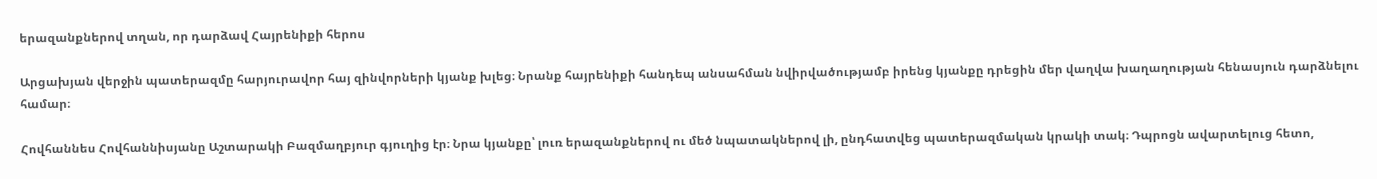երազանքներով տղան, որ դարձավ Հայրենիքի հերոս

Արցախյան վերջին պատերազմը հարյուրավոր հայ զինվորների կյանք խլեց։ Նրանք հայրենիքի հանդեպ անսահման նվիրվածությամբ իրենց կյանքը դրեցին մեր վաղվա խաղաղության հենասյուն դարձնելու համար։

Հովհաննես Հովհաննիսյանը Աշտարակի Բազմաղբյուր գյուղից էր։ Նրա կյանքը՝ լուռ երազանքներով ու մեծ նպատակներով լի, ընդհատվեց պատերազմական կրակի տակ։ Դպրոցն ավարտելուց հետո,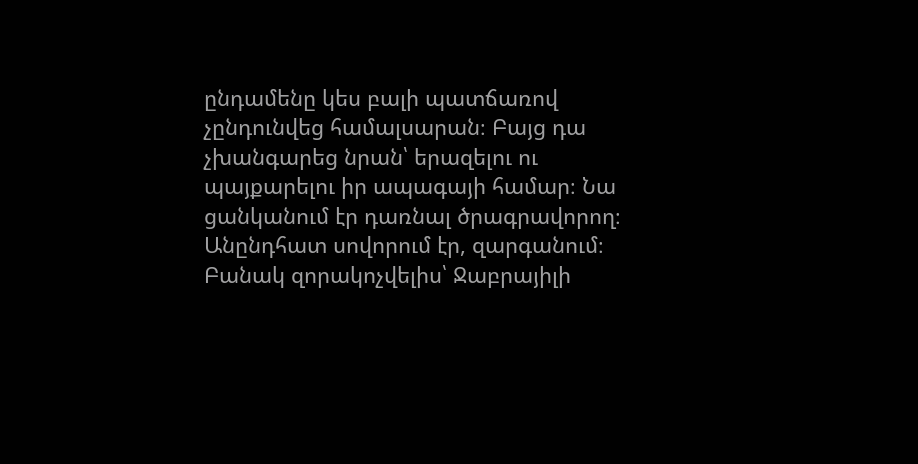ընդամենը կես բալի պատճառով չընդունվեց համալսարան։ Բայց դա չխանգարեց նրան՝ երազելու ու պայքարելու իր ապագայի համար։ Նա ցանկանում էր դառնալ ծրագրավորող։ Անընդհատ սովորում էր, զարգանում։ Բանակ զորակոչվելիս՝ Ջաբրայիլի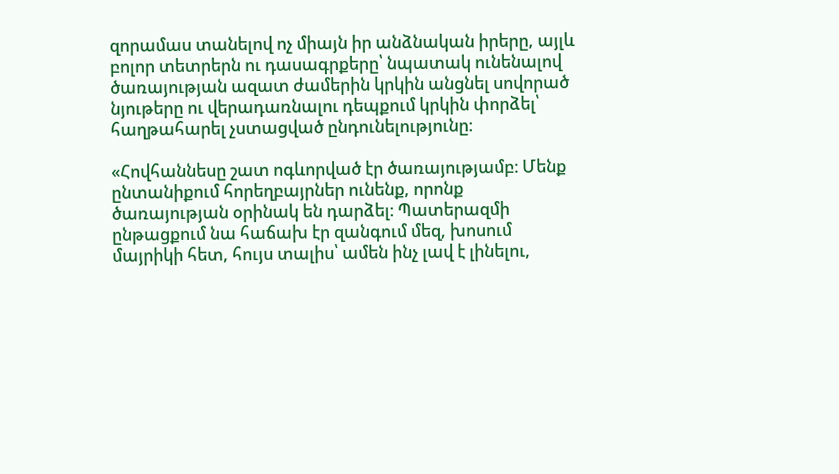զորամաս տանելով ոչ միայն իր անձնական իրերը, այլև բոլոր տետրերն ու դասագրքերը՝ նպատակ ունենալով ծառայության ազատ ժամերին կրկին անցնել սովորած նյութերը ու վերադառնալու դեպքում կրկին փորձել՝ հաղթահարել չստացված ընդունելությունը։

«Հովհաննեսը շատ ոգևորված էր ծառայությամբ։ Մենք ընտանիքում հորեղբայրներ ունենք, որոնք ծառայության օրինակ են դարձել։ Պատերազմի ընթացքում նա հաճախ էր զանգում մեզ, խոսում մայրիկի հետ, հույս տալիս՝ ամեն ինչ լավ է լինելու,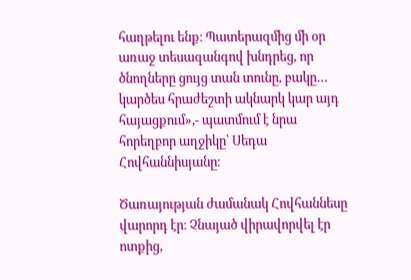հաղթելու ենք։ Պատերազմից մի օր առաջ տեսազանգով խնդրեց, որ ծնողները ցույց տան տունը, բակը… կարծես հրաժեշտի ակնարկ կար այդ հայացքում»,- պատմում է նրա հորեղբոր աղջիկը՝ Սեդա Հովհաննիսյանը։

Ծառայության ժամանակ Հովհաննեսը վարորդ էր։ Չնայած վիրավորվել էր ոտքից,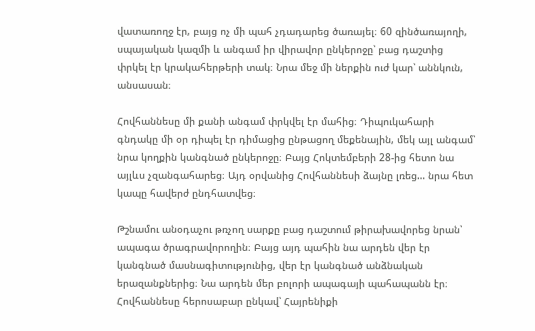վատառողջ էր, բայց ոչ մի պահ չդադարեց ծառայել։ 60 զինծառայողի, սպայական կազմի և անգամ իր վիրավոր ընկերոջը՝ բաց դաշտից փրկել էր կրակահերթերի տակ։ Նրա մեջ մի ներքին ուժ կար՝ աննկուն, անսասան։

Հովհաննեսը մի քանի անգամ փրկվել էր մահից։ Դիպուկահարի գնդակը մի օր դիպել էր դիմացից ընթացող մեքենային, մեկ այլ անգամ՝ նրա կողքին կանգնած ընկերոջը։ Բայց Հոկտեմբերի 28-ից հետո նա այլևս չզանգահարեց։ Այդ օրվանից Հովհաննեսի ձայնը լռեց… նրա հետ կապը հավերժ ընդհատվեց։

Թշնամու անօդաչու թռչող սարքը բաց դաշտում թիրախավորեց նրան՝ ապագա ծրագրավորողին։ Բայց այդ պահին նա արդեն վեր էր կանգնած մասնագիտությունից, վեր էր կանգնած անձնական երազանքներից։ Նա արդեն մեր բոլորի ապագայի պահապանն էր։ Հովհաննեսը հերոսաբար ընկավ՝ Հայրենիքի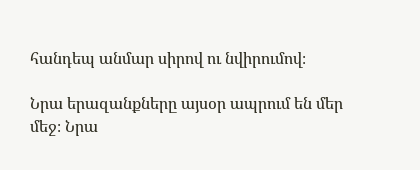հանդեպ անմար սիրով ու նվիրումով։

Նրա երազանքները այսօր ապրում են մեր մեջ։ Նրա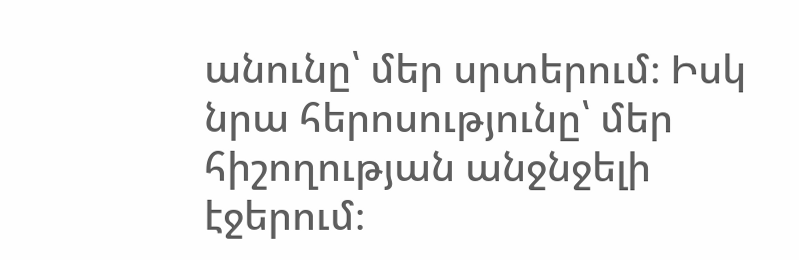անունը՝ մեր սրտերում։ Իսկ նրա հերոսությունը՝ մեր հիշողության անջնջելի էջերում։